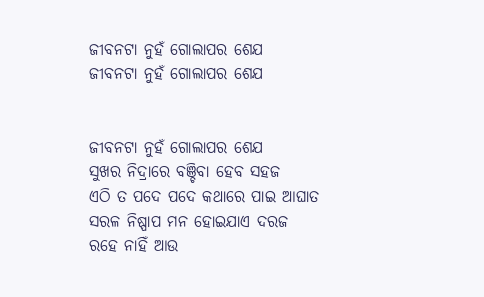ଜୀବନଟା ନୁହଁ ଗୋଲାପର ଶେଯ
ଜୀବନଟା ନୁହଁ ଗୋଲାପର ଶେଯ


ଜୀବନଟା ନୁହଁ ଗୋଲାପର ଶେଯ
ସୁଖର ନିଦ୍ରାରେ ବଞ୍ଚିବା ହେବ ସହଜ
ଏଠି ତ ପଦେ ପଦେ କଥାରେ ପାଇ ଆଘାତ
ସରଳ ନିଷ୍ପାପ ମନ ହୋଇଯାଏ ଦରଜ
ରହେ ନାହିଁ ଆଉ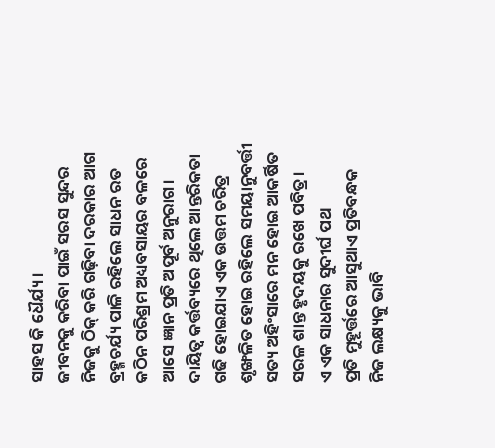ସାହସ କି ଧୈର୍ଯ୍ୟ।
ଜୀବନକୁ କରିବା ପାଇଁ ସରସ ସୁନ୍ଦର
ନିଜକୁ ଠିକ୍ କରି ଗଢ଼ିବା ଦରକାର ଆଗ
ବ୍ରହ୍ମଚର୍ଯ୍ୟ ପାଳି ରହିଲେ ସାଧନ ରତ
କଠିନ ପରିଶ୍ରମ ଅଧ୍ୟବସାୟର ବଳରେ
ଆସେ ଜ୍ଞାନ ପ୍ରତି ଅପୂର୍ବ ଅନୁରାଗ।
ଦାୟିତ୍ଵ କର୍ତ୍ତବ୍ୟରେ ଥିଲେ ଆନ୍ତରିକତା
ଗଢି ହୋଇଯାଏ ଏକ ଉତ୍ତମ ଚରିତ୍ର
ଶୃଙ୍ଖଳିତ ହୋଇ ରହିଲେ ସମୟାନୁବର୍ତ୍ତୀ
ସତ୍ୟ ଅହିଂସାରେ ମନ ହୋଇ ଆକର୍ଷିତ
ସରଳ ଶାନ୍ତ ହୃଦୟକୁ ରଖେ ପବିତ୍ର।
ଏ ଏକ ସାଧନାର ସୁଦୀର୍ଘ ପଥ
ପ୍ରତି ମୁହୂର୍ତ୍ତରେ ଆସୁଥାଏ ପ୍ରତିବନ୍ଧକ
ନିଜ ଲକ୍ଷ୍ୟକୁ ଭାବି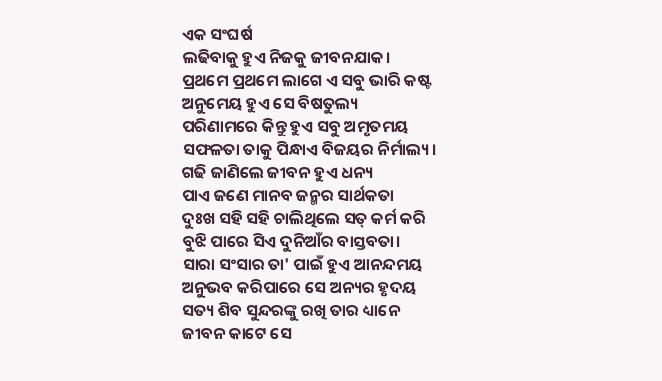ଏକ ସଂଘର୍ଷ
ଲଢିବାକୁ ହୁଏ ନିଜକୁ ଜୀବନଯାକ।
ପ୍ରଥମେ ପ୍ରଥମେ ଲାଗେ ଏ ସବୁ ଭାରି କଷ୍ଟ
ଅନୁମେୟ ହୁଏ ସେ ବିଷତୁଲ୍ୟ
ପରିଣାମରେ କିନ୍ତୁ ହୁଏ ସବୁ ଅମୃତମୟ
ସଫଳତା ତାକୁ ପିନ୍ଧାଏ ବିଜୟର ନିର୍ମାଲ୍ୟ।
ଗଢି ଜାଣିଲେ ଜୀବନ ହୁଏ ଧନ୍ୟ
ପାଏ ଜଣେ ମାନବ ଜନ୍ମର ସାର୍ଥକତା
ଦୁଃଖ ସହି ସହି ଚାଲିଥିଲେ ସତ୍ କର୍ମ କରି
ବୁଝି ପାରେ ସିଏ ଦୁନିଆଁର ବାସ୍ତବତା।
ସାରା ସଂସାର ତା' ପାଇଁ ହୁଏ ଆନନ୍ଦମୟ
ଅନୁଭବ କରିପାରେ ସେ ଅନ୍ୟର ହୃଦୟ
ସତ୍ୟ ଶିବ ସୁନ୍ଦରଙ୍କୁ ରଖି ତାର ଧ୍ୟାନେ
ଜୀବନ କାଟେ ସେ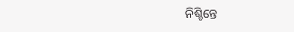ନିଶ୍ଚିନ୍ତେ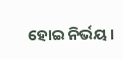ହୋଇ ନିର୍ଭୟ।